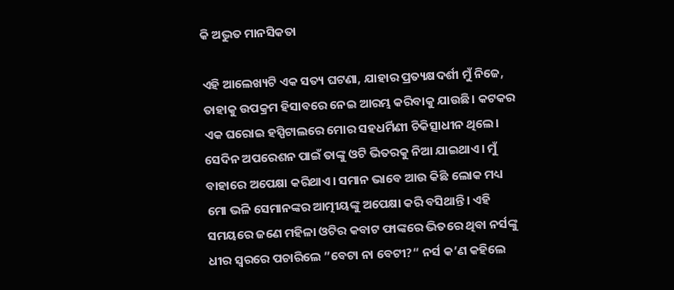କି ଅଦ୍ଭୁତ ମାନସିକତା

ଏହି ଆଲେଖ୍ୟଟି ଏକ ସତ୍ୟ ଘଟଣା, ଯାହାର ପ୍ରତ୍ୟକ୍ଷଦର୍ଶୀ ମୁଁ ନିଜେ, ତାହାକୁ ଉପକ୍ରମ ହିସାବରେ ନେଇ ଆରମ୍ଭ କରିବାକୁ ଯାଉଛି। କଟକର ଏକ ଘରୋଇ ହସ୍ପିଟାଲରେ ମୋର ସହଧର୍ମିଣୀ ଚିକିତ୍ସାଧୀନ ଥିଲେ। ସେଦିନ ଅପରେଶନ ପାଇଁ ତାଙ୍କୁ ଓଟି ଭିତରକୁ ନିଆ ଯାଇଥାଏ। ମୁଁ ବାହାରେ ଅପେକ୍ଷା କରିଥାଏ। ସମାନ ଭାବେ ଆଉ କିଛି ଲୋକ ମଧ୍ୟ ମୋ ଭଳି ସେମାନଙ୍କର ଆତ୍ମୀୟଙ୍କୁ ଅପେକ୍ଷା କରି ବସିଥାନ୍ତି। ଏହି ସମୟରେ ଜଣେ ମହିଳା ଓଟିର କବାଟ ଫାଙ୍କରେ ଭିତରେ ଥିବା ନର୍ସଙ୍କୁ ଧୀର ସ୍ବରରେ ପଚାରିଲେ ”ବେଟା ନା ବେଟୀ?“ ନର୍ସ କ’ଣ କହିଲେ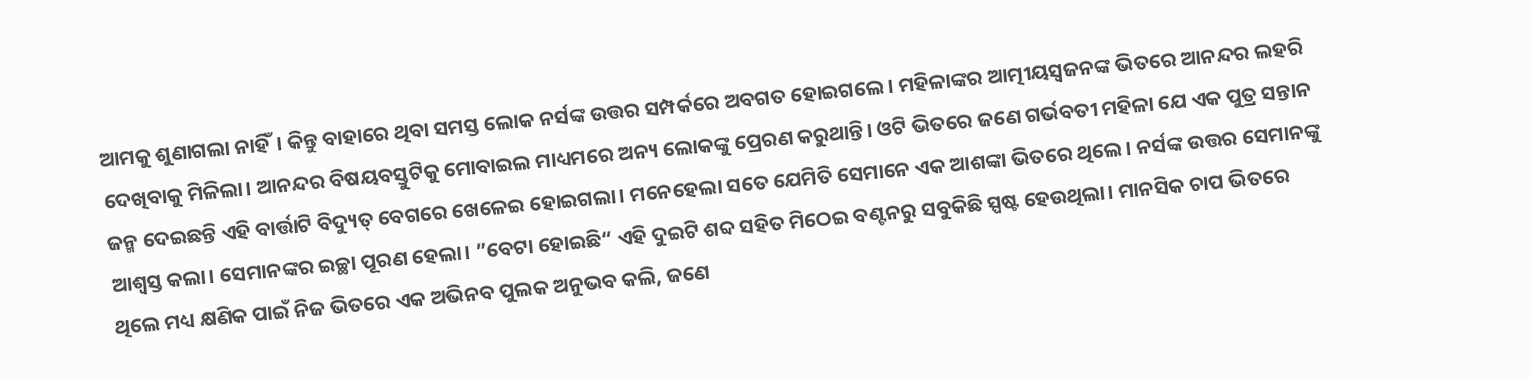ଆମକୁ ଶୁଣାଗଲା ନାହିଁ। କିନ୍ତୁ ବାହାରେ ଥିବା ସମସ୍ତ ଲୋକ ନର୍ସଙ୍କ ଉତ୍ତର ସମ୍ପର୍କରେ ଅବଗତ ହୋଇଗଲେ। ମହିଳାଙ୍କର ଆତ୍ମୀୟସ୍ବଜନଙ୍କ ଭିତରେ ଆନନ୍ଦର ଲହରି ଦେଖିବାକୁ ମିଳିଲା। ଆନନ୍ଦର ବିଷୟବସ୍ତୁଟିକୁ ମୋବାଇଲ ମାଧ୍ୟମରେ ଅନ୍ୟ ଲୋକଙ୍କୁ ପ୍ରେରଣ କରୁଥାନ୍ତି। ଓଟି ଭିତରେ ଜଣେ ଗର୍ଭବତୀ ମହିଳା ଯେ ଏକ ପୁତ୍ର ସନ୍ତାନ ଜନ୍ମ ଦେଇଛନ୍ତି ଏହି ବାର୍ତ୍ତାଟି ବିଦ୍ୟୁତ୍‌ ବେଗରେ ଖେଳେଇ ହୋଇଗଲା। ମନେହେଲା ସତେ ଯେମିତି ସେମାନେ ଏକ ଆଶଙ୍କା ଭିତରେ ଥିଲେ। ନର୍ସଙ୍କ ଉତ୍ତର ସେମାନଙ୍କୁ ଆଶ୍ୱସ୍ତ କଲା। ସେମାନଙ୍କର ଇଚ୍ଛା ପୂରଣ ହେଲା। ”ବେଟା ହୋଇଛି“ ଏହି ଦୁଇଟି ଶବ୍ଦ ସହିତ ମିଠେଇ ବଣ୍ଟନରୁ ସବୁକିଛି ସ୍ପଷ୍ଟ ହେଉଥିଲା। ମାନସିକ ଚାପ ଭିତରେ ଥିଲେ ମଧ୍ୟ କ୍ଷଣିକ ପାଇଁ ନିଜ ଭିତରେ ଏକ ଅଭିନବ ପୁଲକ ଅନୁଭବ କଲି, ଜଣେ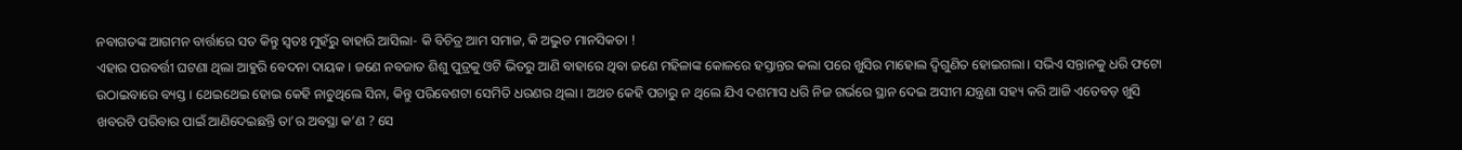ନବାଗତଙ୍କ ଆଗମନ ବାର୍ତ୍ତାରେ ସତ କିନ୍ତୁ ସ୍ବତଃ ମୁହଁରୁ ବାହାରି ଆସିଲା- କି ବିଚିତ୍ର ଆମ ସମାଜ, କି ଅଦ୍ଭୁତ ମାନସିକତା !
ଏହାର ପରବର୍ତ୍ତୀ ଘଟଣା ଥିଲା ଆହୁରି ବେଦନା ଦାୟକ। ଜଣେ ନବଜାତ ଶିଶୁ ପୁତ୍ରକୁ ଓଟି ଭିତରୁ ଆଣି ବାହାରେ ଥିବା ଜଣେ ମହିଳାଙ୍କ କୋଳରେ ହସ୍ତାନ୍ତର କଲା ପରେ ଖୁସିର ମାହୋଲ ଦ୍ୱିଗୁଣିତ ହୋଇଗଲା। ସଭିଏ ସନ୍ତାନକୁ ଧରି ଫଟୋ ଉଠାଇବାରେ ବ୍ୟସ୍ତ। ଥେଇଥେଇ ହୋଇ କେହି ନାଚୁଥିଲେ ସିନା, କିନ୍ତୁ ପରିବେଶଟା ସେମିତି ଧରଣର ଥିଲା। ଅଥଚ କେହି ପଚାରୁ ନ ଥିଲେ ଯିଏ ଦଶମାସ ଧରି ନିଜ ଗର୍ଭରେ ସ୍ଥାନ ଦେଇ ଅସୀମ ଯନ୍ତ୍ରଣା ସହ୍ୟ କରି ଆଜି ଏତେବଡ଼ ଖୁସି ଖବରଟି ପରିବାର ପାଇଁ ଆଣିଦେଇଛନ୍ତି ତା’ର ଅବସ୍ଥା କ’ଣ ? ସେ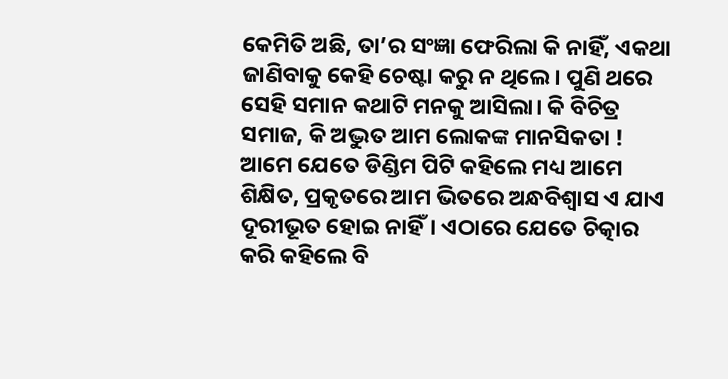କେମିତି ଅଛି, ତା’ର ସଂଜ୍ଞା ଫେରିଲା କି ନାହିଁ, ଏକଥା ଜାଣିବାକୁ କେହି ଚେଷ୍ଟା କରୁ ନ ଥିଲେ। ପୁଣି ଥରେ ସେହି ସମାନ କଥାଟି ମନକୁ ଆସିଲା। କି ବିଚିତ୍ର ସମାଜ, କି ଅଦ୍ଭୁତ ଆମ ଲୋକଙ୍କ ମାନସିକତା !
ଆମେ ଯେତେ ଡିଣ୍ଡିମ ପିଟି କହିଲେ ମଧ୍ୟ ଆମେ ଶିକ୍ଷିତ, ପ୍ରକୃତରେ ଆମ ଭିତରେ ଅନ୍ଧବିଶ୍ୱାସ ଏ ଯାଏ ଦୂରୀଭୂତ ହୋଇ ନାହିଁ। ଏଠାରେ ଯେତେ ଚିତ୍କାର କରି କହିଲେ ବି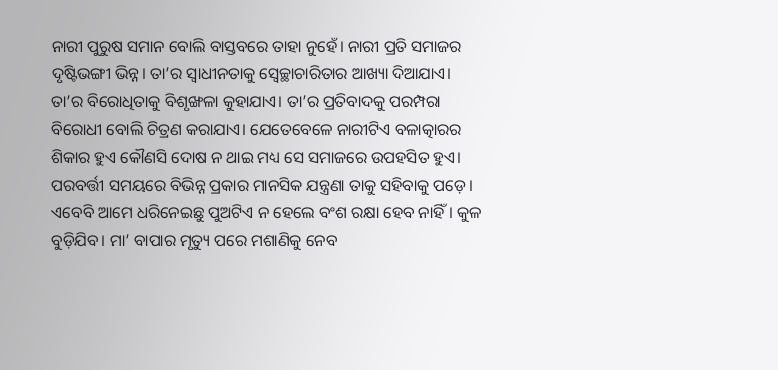ନାରୀ ପୁରୁଷ ସମାନ ବୋଲି ବାସ୍ତବରେ ତାହା ନୁହେଁ। ନାରୀ ପ୍ରତି ସମାଜର ଦୃଷ୍ଟିଭଙ୍ଗୀ ଭିନ୍ନ। ତା’ର ସ୍ବାଧୀନତାକୁ ସ୍ବେଚ୍ଛାଚାରିତାର ଆଖ୍ୟା ଦିଆଯାଏ। ତା’ର ବିରୋଧିତାକୁ ବିଶୃଙ୍ଖଳା କୁହାଯାଏ। ତା’ର ପ୍ରତିବାଦକୁ ପରମ୍ପରା ବିରୋଧୀ ବୋଲି ଚିତ୍ରଣ କରାଯାଏ। ଯେତେବେଳେ ନାରୀଟିଏ ବଳାତ୍କାରର ଶିକାର ହୁଏ କୌଣସି ଦୋଷ ନ ଥାଇ ମଧ୍ୟ ସେ ସମାଜରେ ଉପହସିତ ହୁଏ। ପରବର୍ତ୍ତୀ ସମୟରେ ବିଭିନ୍ନ ପ୍ରକାର ମାନସିକ ଯନ୍ତ୍ରଣା ତାକୁ ସହିବାକୁ ପଡ଼େ।
ଏବେବି ଆମେ ଧରିନେଇଛୁ ପୁଅଟିଏ ନ ହେଲେ ବଂଶ ରକ୍ଷା ହେବ ନାହିଁ। କୁଳ ବୁଡ଼ିଯିବ। ମା’ ବାପାର ମୃତ୍ୟୁ ପରେ ମଶାଣିକୁ ନେବ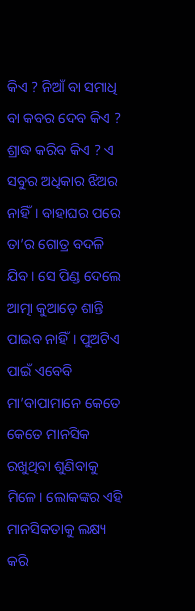କିଏ ? ନିଆଁ ବା ସମାଧି ବା କବର ଦେବ କିଏ ? ଶ୍ରାଦ୍ଧ କରିବ କିଏ ? ଏ ସବୁର ଅଧିକାର ଝିଅର ନାହିଁ। ବାହାଘର ପରେ ତା’ର ଗୋତ୍ର ବଦଳି ଯିବ। ସେ ପିଣ୍ଡ ଦେଲେ ଆତ୍ମା କୁଆଡ଼େ ଶାନ୍ତି ପାଇବ ନାହିଁ। ପୁଅଟିଏ ପାଇଁ ଏବେବି ମା’ବାପାମାନେ କେତେ କେତେ ମାନସିକ ରଖୁଥିବା ଶୁଣିବାକୁ ମିଳେ। ଲୋକଙ୍କର ଏହି ମାନସିକତାକୁ ଲକ୍ଷ୍ୟ କରି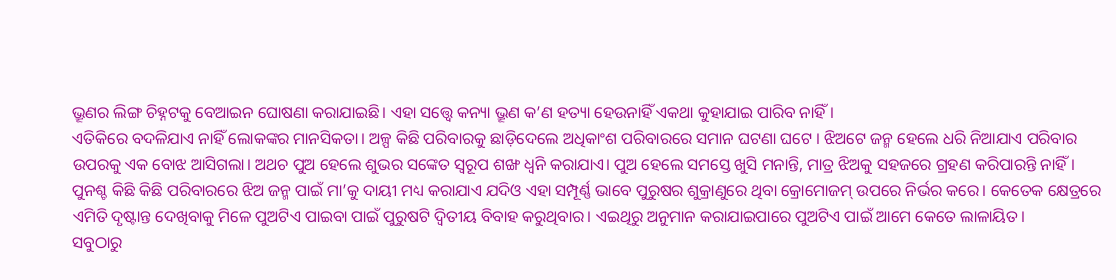ଭ୍ରୂଣର ଲିଙ୍ଗ ଚିହ୍ନଟକୁ ବେଆଇନ ଘୋଷଣା କରାଯାଇଛି। ଏହା ସତ୍ତ୍ୱେ କନ୍ୟା ଭ୍ରୂଣ କ’ଣ ହତ୍ୟା ହେଉନାହିଁ ଏକଥା କୁହାଯାଇ ପାରିବ ନାହିଁ।
ଏତିକିରେ ବଦଳିଯାଏ ନାହିଁ ଲୋକଙ୍କର ମାନସିକତା। ଅଳ୍ପ କିଛି ପରିବାରକୁ ଛାଡ଼ିଦେଲେ ଅଧିକାଂଶ ପରିବାରରେ ସମାନ ଘଟଣା ଘଟେ । ଝିଅଟେ ଜନ୍ମ ହେଲେ ଧରି ନିଆଯାଏ ପରିବାର ଉପରକୁ ଏକ ବୋଝ ଆସିଗଲା। ଅଥଚ ପୁଅ ହେଲେ ଶୁଭର ସଙ୍କେତ ସ୍ବରୂପ ଶଙ୍ଖ ଧ୍ୱନି କରାଯାଏ। ପୁଅ ହେଲେ ସମସ୍ତେ ଖୁସି ମନାନ୍ତି, ମାତ୍ର ଝିଅକୁ ସହଜରେ ଗ୍ରହଣ କରିପାରନ୍ତି ନାହିଁ। ପୁନଶ୍ଚ କିଛି କିଛି ପରିବାରରେ ଝିଅ ଜନ୍ମ ପାଇଁ ମା’କୁ ଦାୟୀ ମଧ୍ୟ କରାଯାଏ ଯଦିଓ ଏହା ସମ୍ପୂର୍ଣ୍ଣ ଭାବେ ପୁରୁଷର ଶୁକ୍ରାଣୁରେ ଥିବା କ୍ରୋମୋଜମ୍‌ ଉପରେ ନିର୍ଭର କରେ। କେତେକ କ୍ଷେତ୍ରରେ ଏମିତି ଦୃଷ୍ଟାନ୍ତ ଦେଖିବାକୁ ମିଳେ ପୁଅଟିଏ ପାଇବା ପାଇଁ ପୁରୁଷଟି ଦ୍ୱିତୀୟ ବିବାହ କରୁଥିବାର। ଏଇଥିରୁ ଅନୁମାନ କରାଯାଇପାରେ ପୁଅଟିଏ ପାଇଁ ଆମେ କେତେ ଲାଳାୟିତ।
ସବୁଠାରୁ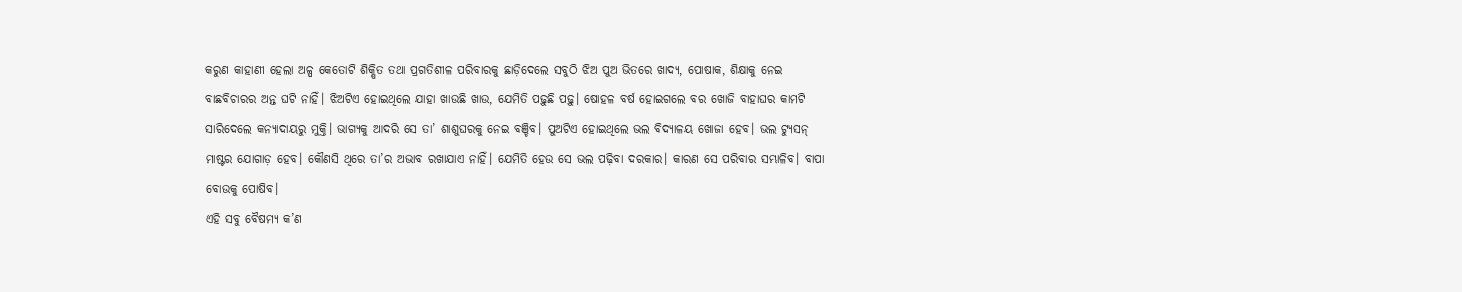କରୁଣ କାହାଣୀ ହେଲା ଅଳ୍ପ କେତୋଟି ଶିକ୍ଷିତ ତଥା ପ୍ରଗତିଶୀଳ ପରିବାରକୁ ଛାଡ଼ିଦେଲେ ସବୁଠି ଝିଅ ପୁଅ ଭିତରେ ଖାଦ୍ୟ, ପୋଷାକ, ଶିକ୍ଷାକୁ ନେଇ ବାଛବିଚାରର ଅନ୍ତ ଘଟି ନାହିଁ। ଝିଅଟିଏ ହୋଇଥିଲେ ଯାହା ଖାଉଛି ଖାଉ, ଯେମିତି ପଢ଼ୁଛି ପଢ଼ୁ। ଷୋହଳ ବର୍ଷ ହୋଇଗଲେ ବର ଖୋଜି ବାହାଘର କାମଟି ସାରିଦେଲେ କନ୍ୟାଦାୟରୁ ମୁକ୍ତି। ଭାଗ୍ୟକୁ ଆଦରି ସେ ତା’ ଶାଶୁଘରକୁ ନେଇ ବଞ୍ଚିବ। ପୁଅଟିଏ ହୋଇଥିଲେ ଭଲ ବିଦ୍ୟାଳୟ ଖୋଜା ହେବ। ଭଲ ଟ୍ୟୁସନ୍‌ ମାଷ୍ଟର ଯୋଗାଡ଼ ହେବ। କୌଣସି ଥିରେ ତା’ର ଅଭାବ ରଖାଯାଏ ନାହିଁ। ଯେମିତି ହେଉ ସେ ଭଲ ପଢ଼ିବା ଦରକାର। କାରଣ ସେ ପରିବାର ସମ୍ଭାଳିବ। ବାପା ବୋଉକୁ ପୋଷିବ।
ଏହି ସବୁ ବୈଷମ୍ୟ କ’ଣ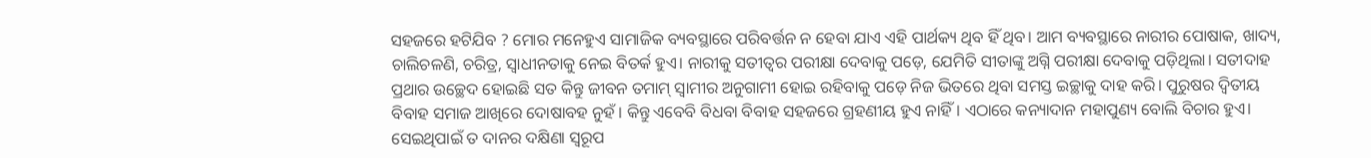ସହଜରେ ହଟିଯିବ ? ମୋର ମନେହୁଏ ସାମାଜିକ ବ୍ୟବସ୍ଥାରେ ପରିବର୍ତ୍ତନ ନ ହେବା ଯାଏ ଏହି ପାର୍ଥକ୍ୟ ଥିବ ହିଁ ଥିବ। ଆମ ବ୍ୟବସ୍ଥାରେ ନାରୀର ପୋଷାକ, ଖାଦ୍ୟ, ଚାଲିଚଳଣି, ଚରିତ୍ର, ସ୍ବାଧୀନତାକୁ ନେଇ ବିତର୍କ ହୁଏ। ନାରୀକୁ ସତୀତ୍ୱର ପରୀକ୍ଷା ଦେବାକୁ ପଡ଼େ, ଯେମିତି ସୀତାଙ୍କୁ ଅଗ୍ନି ପରୀକ୍ଷା ଦେବାକୁ ପଡ଼ିଥିଲା। ସତୀଦାହ ପ୍ରଥାର ଉଚ୍ଛେଦ ହୋଇଛି ସତ କିନ୍ତୁ ଜୀବନ ତମାମ୍‌ ସ୍ବାମୀର ଅନୁଗାମୀ ହୋଇ ରହିବାକୁ ପଡ଼େ ନିଜ ଭିତରେ ଥିବା ସମସ୍ତ ଇଚ୍ଛାକୁ ଦାହ କରି। ପୁରୁଷର ଦ୍ୱିତୀୟ ବିବାହ ସମାଜ ଆଖିରେ ଦୋଷାବହ ନୁହଁ। କିନ୍ତୁ ଏବେବି ବିଧବା ବିବାହ ସହଜରେ ଗ୍ରହଣୀୟ ହୁଏ ନାହିଁ। ଏଠାରେ କନ୍ୟାଦାନ ମହାପୁଣ୍ୟ ବୋଲି ବିଚାର ହୁଏ। ସେଇଥିପାଇଁ ତ ଦାନର ଦକ୍ଷିଣା ସ୍ବରୂପ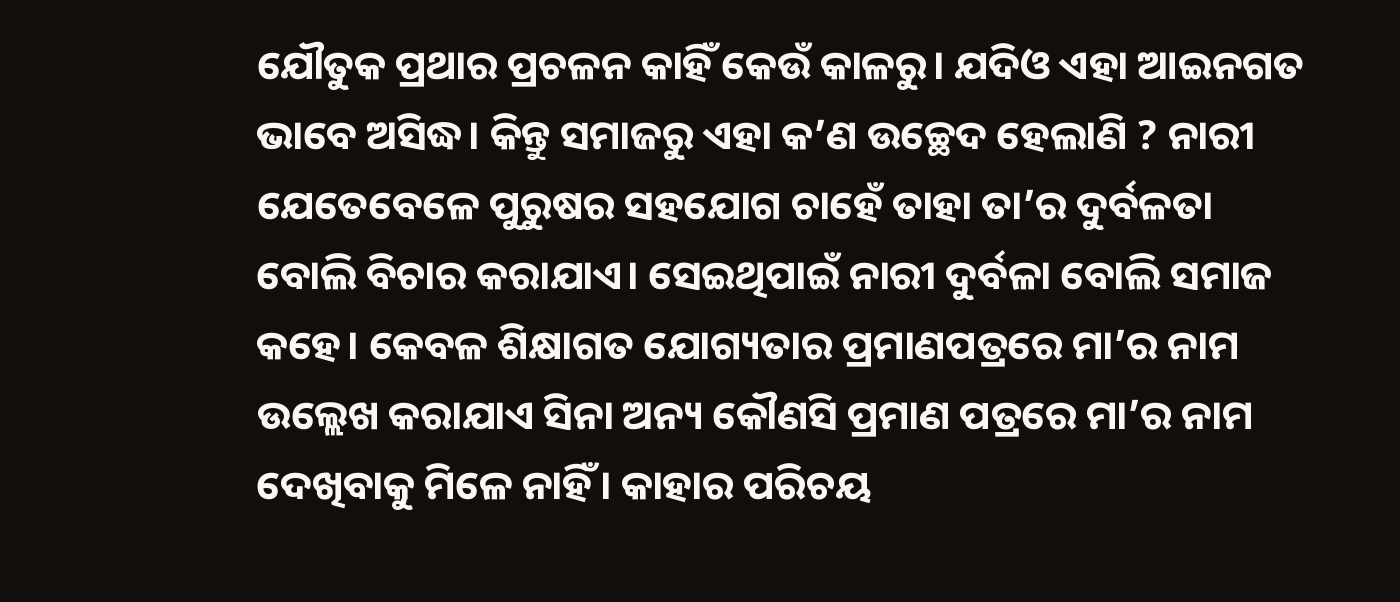ଯୌତୁକ ପ୍ରଥାର ପ୍ରଚଳନ କାହିଁ କେଉଁ କାଳରୁ। ଯଦିଓ ଏହା ଆଇନଗତ ଭାବେ ଅସିଦ୍ଧ। କିନ୍ତୁ ସମାଜରୁ ଏହା କ’ଣ ଉଚ୍ଛେଦ ହେଲାଣି ? ନାରୀ ଯେତେବେଳେ ପୁରୁଷର ସହଯୋଗ ଚାହେଁ ତାହା ତା’ର ଦୁର୍ବଳତା ବୋଲି ବିଚାର କରାଯାଏ। ସେଇଥିପାଇଁ ନାରୀ ଦୁର୍ବଳା ବୋଲି ସମାଜ କହେ। କେବଳ ଶିକ୍ଷାଗତ ଯୋଗ୍ୟତାର ପ୍ରମାଣପତ୍ରରେ ମା’ର ନାମ ଉଲ୍ଲେଖ କରାଯାଏ ସିନା ଅନ୍ୟ କୌଣସି ପ୍ରମାଣ ପତ୍ରରେ ମା’ର ନାମ ଦେଖିବାକୁ ମିଳେ ନାହିଁ। କାହାର ପରିଚୟ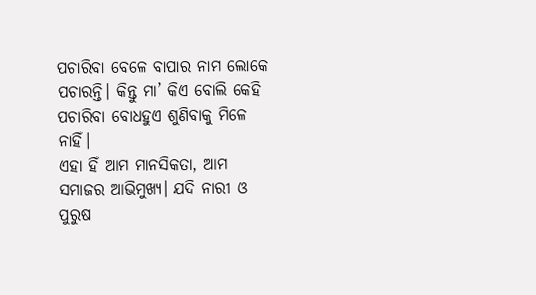ପଚାରିବା ବେଳେ ବାପାର ନାମ ଲୋକେ ପଚାରନ୍ତି। କିନ୍ତୁ ମା’ କିଏ ବୋଲି କେହି ପଚାରିବା ବୋଧହୁଏ ଶୁଣିବାକୁ ମିଳେ ନାହିଁ।
ଏହା ହିଁ ଆମ ମାନସିକତା, ଆମ ସମାଜର ଆଭିମୁଖ୍ୟ। ଯଦି ନାରୀ ଓ ପୁରୁଷ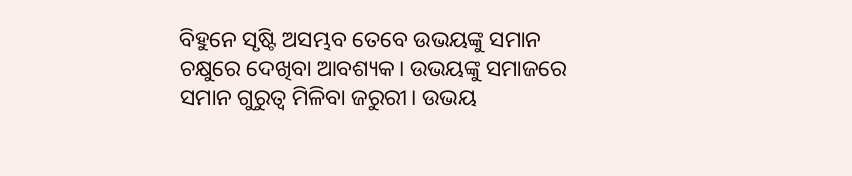ବିହୁନେ ସୃଷ୍ଟି ଅସମ୍ଭବ ତେବେ ଉଭୟଙ୍କୁ ସମାନ ଚକ୍ଷୁରେ ଦେଖିବା ଆବଶ୍ୟକ। ଉଭୟଙ୍କୁ ସମାଜରେ ସମାନ ଗୁରୁତ୍ୱ ମିଳିବା ଜରୁରୀ। ଉଭୟ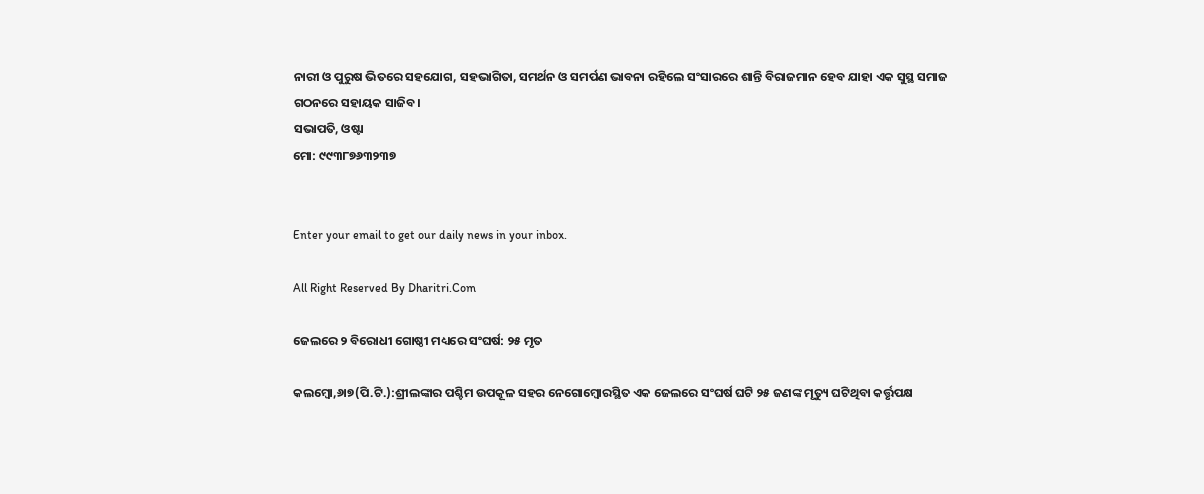ନାରୀ ଓ ପୁରୁଷ ଭିତରେ ସହଯୋଗ, ସହଭାଗିତା, ସମର୍ଥନ ଓ ସମର୍ପଣ ଭାବନା ରହିଲେ ସଂସାରରେ ଶାନ୍ତି ବିରାଜମାନ ହେବ ଯାହା ଏକ ସୁସ୍ଥ ସମାଜ ଗଠନରେ ସହାୟକ ସାଜିବ।
ସଭାପତି, ଓଷ୍ଟା
ମୋ: ୯୯୩୮୭୬୩୨୩୭


Enter your email to get our daily news in your inbox.

All Right Reserved By Dharitri.Com

ଜେଲରେ ୨ ବିରୋଧୀ ଗୋଷ୍ଠୀ ମଧ୍ୟରେ ସଂଘର୍ଷ: ୨୫ ମୃତ

କଲମ୍ବୋ,୬ା୭(ପି.ଟି.):ଶ୍ରୀଲଙ୍କାର ପଶ୍ଚିମ ଉପକୂଳ ସହର ନେଗୋମ୍ବୋରସ୍ଥିତ ଏକ ଜେଲରେ ସଂଘର୍ଷ ଘଟି ୨୫ ଜଣଙ୍କ ମୃତ୍ୟୁ ଘଟିଥିବା କର୍ତ୍ତୃପକ୍ଷ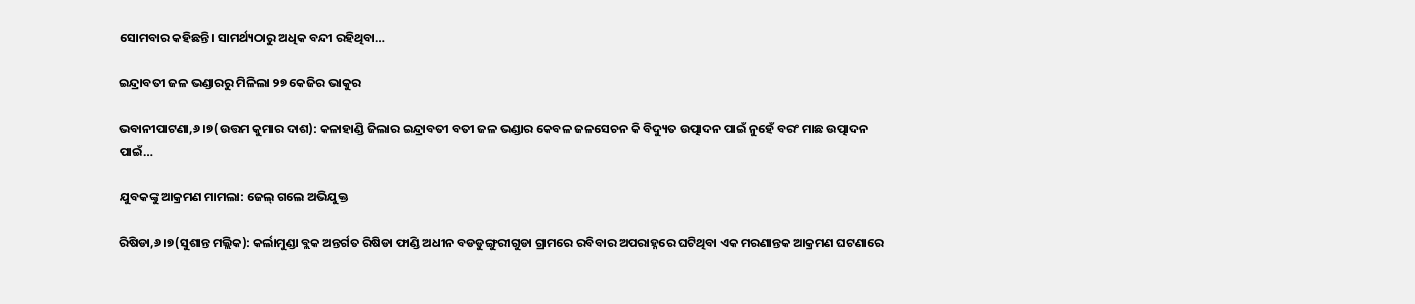ସୋମବାର କହିଛନ୍ତି। ସାମର୍ଥ୍ୟଠାରୁ ଅଧିକ ବନ୍ଦୀ ରହିଥିବା…

ଇନ୍ଦ୍ରାବତୀ ଜଳ ଭଣ୍ଡାରରୁ ମିଳିଲା ୨୭ କେଜିର ଭାକୁର

ଭବାନୀପାଟଣା,୬।୭(ଉତ୍ତମ କୁମାର ଦାଶ): କଳାହାଣ୍ଡି ଜିଲାର ଇନ୍ଦ୍ରାବତୀ ବତୀ ଜଳ ଭଣ୍ଡାର କେବଳ ଜଳସେଚନ କି ବିଦ୍ୟୁତ ଉତ୍ପାଦନ ପାଇଁ ନୁହେଁ ବରଂ ମାଛ ଉତ୍ପାଦନ ପାଇଁ…

ଯୁବକଙ୍କୁ ଆକ୍ରମଣ ମାମଲା: ଜେଲ୍‌ ଗଲେ ଅଭିଯୁକ୍ତ

ରିଷିଡା,୬।୭(ସୁଶାନ୍ତ ମଲ୍ଲିକ): କର୍ଲାମୁଣ୍ଡା ବ୍ଲକ ଅନ୍ତର୍ଗତ ରିଷିଡା ଫାଣ୍ଡି ଅଧୀନ ବଡଡୁଙ୍ଗୁରୀଗୁଡା ଗ୍ରାମରେ ରବିବାର ଅପରାହ୍ନରେ ଘଟିଥିବା ଏକ ମରଣାନ୍ତକ ଆକ୍ରମଣ ଘଟଣାରେ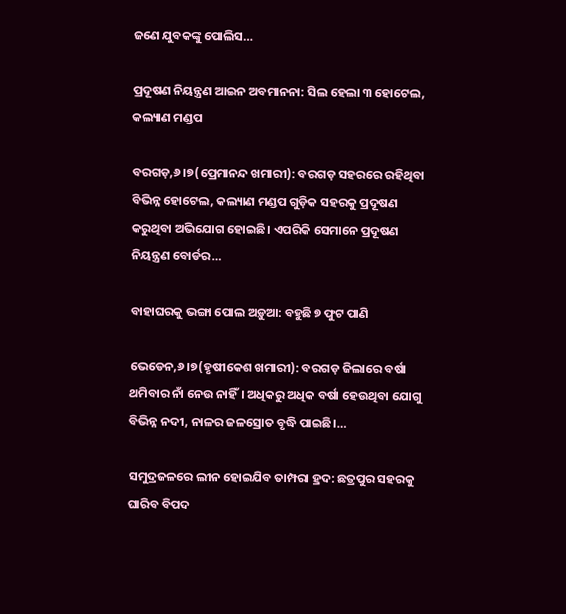ଜଣେ ଯୁବକଙ୍କୁ ପୋଲିସ…

ପ୍ରଦୂଷଣ ନିୟନ୍ତ୍ରଣ ଆଇନ ଅବମାନନା: ସିଲ ହେଲା ୩ ହୋଟେଲ, କଲ୍ୟାଣ ମଣ୍ଡପ

ବରଗଡ଼,୬।୭(ପ୍ରେମାନନ୍ଦ ଖମାରୀ): ବରଗଡ଼ ସହରରେ ରହିଥିବା ବିଭିନ୍ନ ହୋଟେଲ, କଲ୍ୟାଣ ମଣ୍ଡପ ଗୁଡ଼ିକ ସହରକୁ ପ୍ରଦୂଷଣ କରୁଥିବା ଅଭିଯୋଗ ହୋଇଛି। ଏପରିକି ସେମାନେ ପ୍ରଦୂଷଣ ନିୟନ୍ତ୍ରଣ ବୋର୍ଡର…

ବାହାଘରକୁ ଭଙ୍ଗା ପୋଲ ଅଡ଼ୁଆ: ବହୁଛି ୭ ଫୁଟ ପାଣି

ଭେଡେନ,୬।୭(ହୃଷୀକେଶ ଖମାରୀ): ବରଗଡ଼ ଜିଲାରେ ବର୍ଷା ଥମିବାର ନାଁ ନେଉ ନାହିଁ। ଅଧିକରୁ ଅଧିକ ବର୍ଷା ହେଉଥିବା ଯୋଗୁ ବିଭିନ୍ନ ନଦୀ, ନାଳର ଜଳସ୍ରୋତ ବୃଦ୍ଧି ପାଇଛି।…

ସମୁଦ୍ରଜଳରେ ଲୀନ ହୋଇଯିବ ତାମ୍ପରା ହ୍ରଦ: ଛତ୍ରପୁର ସହରକୁ ଘାରିବ ବିପଦ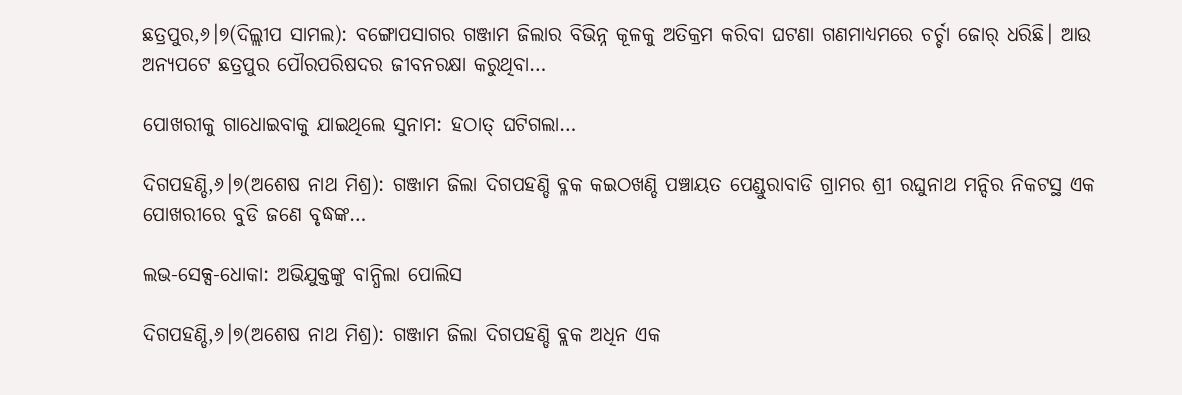ଛତ୍ରପୁର,୬।୭(ଦିଲ୍ଲୀପ ସାମଲ): ବଙ୍ଗୋପସାଗର ଗଞ୍ଜାମ ଜିଲାର ବିଭିନ୍ନ କୂଳକୁ ଅତିକ୍ରମ କରିବା ଘଟଣା ଗଣମାଧ୍ୟମରେ ଚର୍ଚ୍ଚା ଜୋର୍‌ ଧରିଛି। ଆଉ ଅନ୍ୟପଟେ ଛତ୍ରପୁର ପୌରପରିଷଦର ଜୀବନରକ୍ଷା କରୁଥିବା…

ପୋଖରୀକୁ ଗାଧୋଇବାକୁ ଯାଇଥିଲେ ସୁନାମ: ହଠାତ୍‌ ଘଟିଗଲା…

ଦିଗପହଣ୍ଡି,୬।୭(ଅଶେଷ ନାଥ ମିଶ୍ର): ଗଞ୍ଜାମ ଜିଲା ଦିଗପହଣ୍ଡି ବ୍ଳକ କଇଠଖଣ୍ଡି ପଞ୍ଚାୟତ ପେଣ୍ଡୁରାବାଡି ଗ୍ରାମର ଶ୍ରୀ ରଘୁନାଥ ମନ୍ଦିର ନିକଟସ୍ଥ ଏକ ପୋଖରୀରେ ବୁଡି ଜଣେ ବୃଦ୍ଧଙ୍କ…

ଲଭ-ସେକ୍ସ-ଧୋକା: ଅଭିଯୁକ୍ତଙ୍କୁ ବାନ୍ଧିଲା ପୋଲିସ

ଦିଗପହଣ୍ଡି,୬।୭(ଅଶେଷ ନାଥ ମିଶ୍ର): ଗଞ୍ଜାମ ଜିଲା ଦିଗପହଣ୍ଡି ବ୍ଲକ ଅଧିନ ଏକ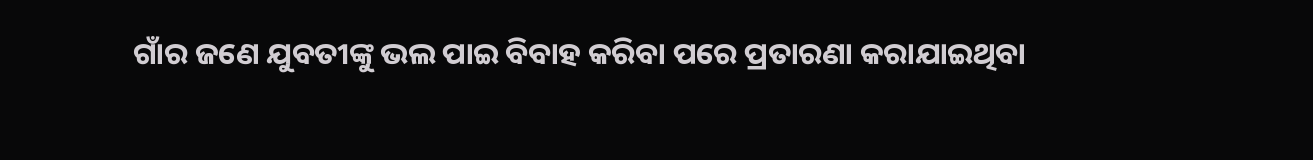ଗାଁର ଜଣେ ଯୁବତୀଙ୍କୁ ଭଲ ପାଇ ବିବାହ କରିବା ପରେ ପ୍ରତାରଣା କରାଯାଇଥିବା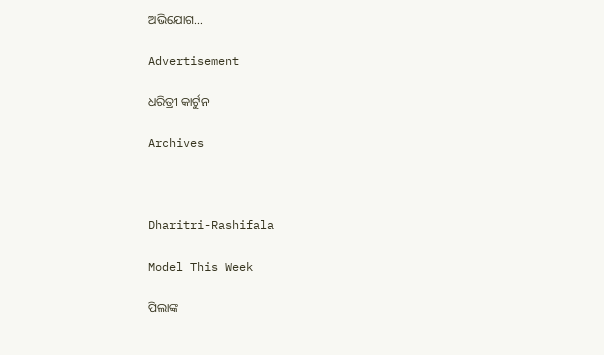ଅଭିଯୋଗ…

Advertisement

ଧରିତ୍ରୀ କାର୍ଟୁନ

Archives



Dharitri-Rashifala

Model This Week

ପିଲାଙ୍କ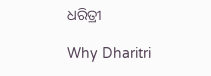ଧରିତ୍ରୀ

Why Dharitri